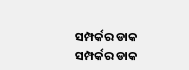ସମ୍ପର୍କର ଡାକ
ସମ୍ପର୍କର ଡାକ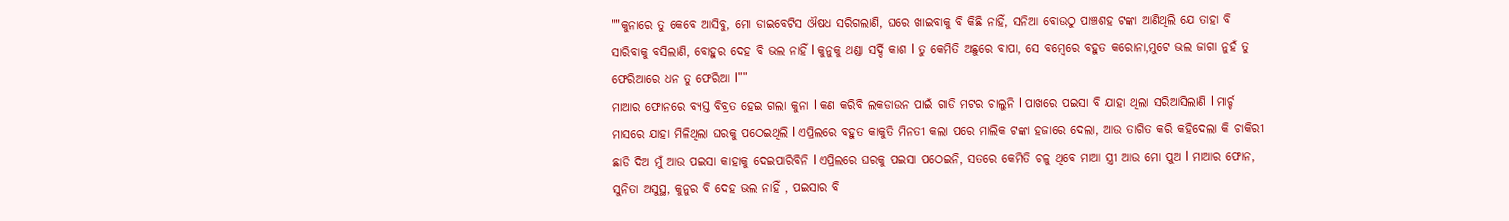""କୁନାରେ ତୁ କେବେ ଆସିବୁ, ମୋ ଡାଇବେଟିସ ଔଷଧ ସରିଗଲାଣି, ଘରେ ଖାଇବାକୁ ବି କିଛି ନାହିଁ, ସନିଆ ବୋଉଠୁ ପାଞ୍ଚଶହ ଟଙ୍କା ଆଣିଥିଲି ଯେ ତାହା ବି ସାରିବାକୁ ବସିଲାଣି, ବୋହୁର ଦେହ ବି ଭଲ ନାହିଁ l କୁନୁକୁ ଥଣ୍ଡା ସର୍ଦ୍ଦି କାଶ l ତୁ କେମିତି ଅଛୁରେ ବାପା, ସେ ବମ୍ବେରେ ବହୁତ କରୋନା,ମୁଟେ ଭଲ ଜାଗା ନୁହଁ ତୁ ଫେରିଆରେ ଧନ ତୁ ଫେରିଆ l""
ମାଆର ଫୋନରେ ବ୍ୟସ୍ତ ବିବ୍ରତ ହେଇ ଗଲା କୁନା l କଣ କରିବି ଲକଡାଉନ ପାଇଁ ଗାଡି ମଟର ଚାଲୁନି l ପାଖରେ ପଇସା ବି ଯାହା ଥିଲା ସରିଆସିଲାଣି l ମାର୍ଚ୍ଚ ମାସରେ ଯାହା ମିଳିଥିଲା ଘରକୁ ପଠେଇଥିଲି l ଏପ୍ରିଲରେ ବହୁତ କାକୁତି ମିନତୀ କଲା ପରେ ମାଲିକ ଟଙ୍କା ହଜାରେ ଦେଲା, ଆଉ ତାଗିତ କରି କହିଦେଲା କି ଚାକିରୀ ଛାଡି ଦିଅ ମୁଁ ଆଉ ପଇସା କାହାକୁ ଦେଇପାରିବିନି l ଏପ୍ରିଲରେ ଘରକୁ ପଇସା ପଠେଇନି, ସତରେ କେମିତି ଚଳୁ ଥିବେ ମାଆ ସ୍ତ୍ରୀ ଆଉ ମୋ ପୁଅ l ମାଆର ଫୋନ, ସୁନିତା ଅସୁସ୍ଥ, କୁନୁର ବି ଦେହ ଭଲ ନାହିଁ , ପଇସାର ବି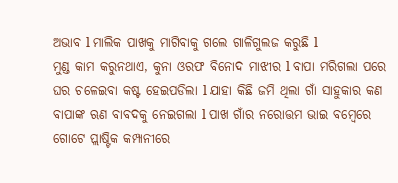ଅଭାବ l ମାଲିକ ପାଖକୁ ମାଗିବାକୁ ଗଲେ ଗାଳିଗୁଲଜ କରୁଛି l
ମୁଣ୍ଡ କାମ କରୁନଥାଏ, କୁନା ଓରଫ ବିନୋଦ ମାଝୀର l ବାପା ମରିଗଲା ପରେ ଘର ଚଳେଇବା କଷ୍ଟ ହେଇପଡିଲା l ଯାହା କିଛି ଜମି ଥିଲା ଗାଁ ସାହୁକାର କଣ ବାପାଙ୍କ ଋଣ ବାବଦକୁ ନେଇଗଲା l ପାଖ ଗାଁର ନରୋତ୍ତମ ଭାଇ ବମ୍ବେରେ ଗୋଟେ ପ୍ଲାଷ୍ଟିକ କମ୍ପାନୀରେ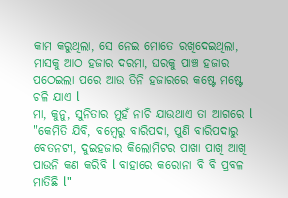କାମ କରୁଥିଲା, ସେ ନେଇ ମୋତେ ରଖିଦେଇଥିଲା, ମାସକୁ ଆଠ ହଜାର ଦରମା, ଘରକୁ ପାଞ୍ଚ ହଜାର ପଠେଇଲା ପରେ ଆଉ ତିନି ହଜାରରେ କଷ୍ଟେ ମଷ୍ଟେ ଚଳି ଯାଏ l
ମା, କୁନୁ, ସୁନିତାର ମୁହଁ ନାଚି ଯାଉଥାଏ ତା ଆଗରେ l "କେମିତି ଯିବି, ବମ୍ବେରୁ ବାରିପଦା, ପୁଣି ବାରିପଦାରୁ ବେତନଟୀ, ଦୁଇହଜାର କିଲୋମିଟର ପାଖା ପାଖି ଆଖି ପାଉନି କଣ କରିବି l ବାହାରେ କରୋନା ବି ବି ପ୍ରବଳ ମାତିଛି l"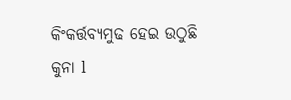କିଂକର୍ତ୍ତବ୍ୟମୁଢ ହେଇ ଉଠୁଛି କୁନା l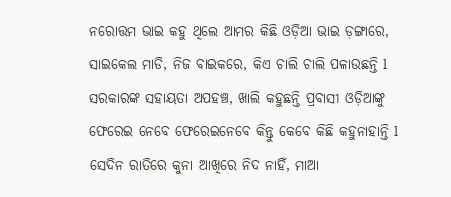ନରୋତ୍ତମ ଭାଇ କହୁ ଥିଲେ ଆମର କିଛି ଓଡ଼ିଆ ଭାଇ ଡ଼ଙ୍ଗାରେ, ସାଇକେଲ ମାଡି, ନିଜ ବାଇକରେ, କିଏ ଚାଲି ଚାଲି ପଳାଉଛନ୍ତି l ସରକାରଙ୍କ ସହାୟତା ଅପହଞ୍ଚ, ଖାଲି କହୁଛନ୍ତି ପ୍ରବାସୀ ଓଡ଼ିଆଙ୍କୁ ଫେରେଇ ନେବେ ଫେରେଇନେବେ କିନ୍ତୁ କେବେ କିଛି କହୁନାହାନ୍ତି l
ସେଦିନ ରାତିରେ କୁନା ଆଖିରେ ନିଦ ନାହିଁ, ମାଆ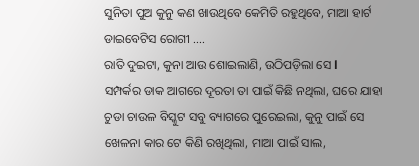ସୁନିତା ପୁଅ କୁନୁ କଣ ଖାଉଥିବେ କେମିତି ରହୁଥିବେ, ମାଆ ହାର୍ଟ ଡାଇବେଟିସ ରୋଗୀ ....
ରାତି ଦୁଇଟା, କୁନା ଆଉ ଶୋଇଲାଣି, ଉଠିପଡ଼ିଲା ସେ l
ସମ୍ପର୍କର ଡାକ ଆଗରେ ଦୂରତା ତା ପାଇଁ କିଛି ନଥିଲା, ଘରେ ଯାହା ଚୁଡା ଚାଉଳ ବିସ୍କୁଟ ସବୁ ବ୍ୟାଗରେ ପୁରେଇଲା, କୁନୁ ପାଇଁ ସେ ଖେଳନା କାର ଟେ କିଣି ରଖିଥିଲା, ମାଆ ପାଇଁ ସାଲ,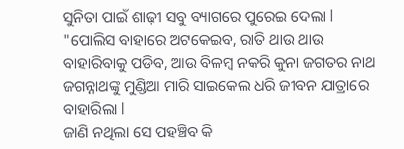ସୁନିତା ପାଇଁ ଶାଢ଼ୀ ସବୁ ବ୍ୟାଗରେ ପୁରେଇ ଦେଲା l
"ପୋଲିସ ବାହାରେ ଅଟକେଇବ, ରାତି ଥାଉ ଥାଉ ବାହାରିବାକୁ ପଡିବ, ଆଉ ବିଳମ୍ବ ନକରି କୁନା ଜଗତର ନାଥ ଜଗନ୍ନାଥଙ୍କୁ ମୁଣ୍ଡିଆ ମାରି ସାଇକେଲ ଧରି ଜୀବନ ଯାତ୍ରାରେ ବାହାରିଲା l
ଜାଣି ନଥିଲା ସେ ପହଞ୍ଚିବ କି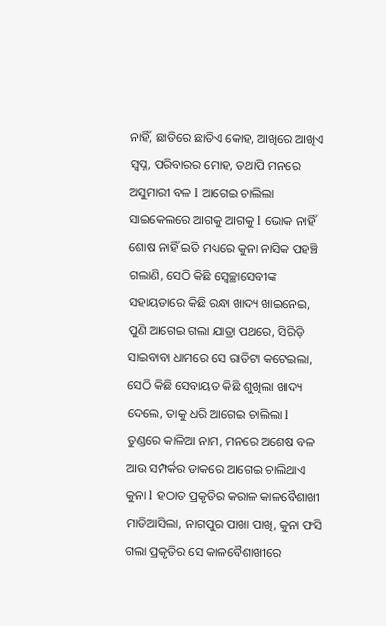ନାହିଁ, ଛାତିରେ ଛାତିଏ କୋହ, ଆଖିରେ ଆଖିଏ ସ୍ବପ୍ନ, ପରିବାରର ମୋହ, ତଥାପି ମନରେ ଅସୁମାରୀ ବଳ l ଆଗେଇ ଚାଲିଲା ସାଇକେଲରେ ଆଗକୁ ଆଗକୁ l ଭୋକ ନାହିଁ ଶୋଷ ନାହିଁ ଇତି ମଧ୍ୟରେ କୁନା ନାସିକ ପହଞ୍ଚି ଗଲାଣି, ସେଠି କିଛି ସ୍ୱେଚ୍ଛାସେବୀଙ୍କ ସହାୟତାରେ କିଛି ରନ୍ଧା ଖାଦ୍ୟ ଖାଇନେଇ, ପୁଣି ଆଗେଇ ଗଲା ଯାତ୍ରା ପଥରେ, ସିରିଡ଼ି ସାଇବାବା ଧାମରେ ସେ ରାତିଟା କଟେଇଲା, ସେଠି କିଛି ସେବାୟତ କିଛି ଶୁଖିଲା ଖାଦ୍ୟ ଦେଲେ, ତାକୁ ଧରି ଆଗେଇ ଚାଲିଲା l
ତୁଣ୍ଡରେ କାଳିଆ ନାମ, ମନରେ ଅଶେଷ ବଳ ଆଉ ସମ୍ପର୍କର ଡାକରେ ଆଗେଇ ଚାଲିଥାଏ କୁନା l ହଠାତ ପ୍ରକୃତିର କରାଳ କାଳବୈଶାଖୀ ମାଡିଆସିଲା, ନାଗପୁର ପାଖା ପାଖି, କୁନା ଫସି ଗଲା ପ୍ରକୃତିର ସେ କାଳବୈଶାଖୀରେ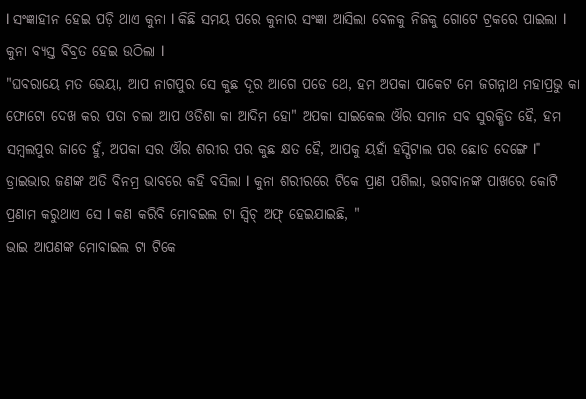l ସଂଜ୍ଞାହୀନ ହେଇ ପଡ଼ି ଥାଏ କୁନା l କିଛି ସମୟ ପରେ କୁନାର ସଂଜ୍ଞା ଆସିଲା ବେଳକୁ ନିଜକୁ ଗୋଟେ ଟ୍ରକରେ ପାଇଲା l କୁନା ବ୍ୟସ୍ତ ବିବ୍ରତ ହେଇ ଉଠିଲା l
"ଘବରାୟେ ମତ ଭେୟା, ଆପ ନାଗପୁର ସେ କୁଛ ଦୂର ଆଗେ ପଡେ ଥେ, ହମ ଅପକା ପାକେଟ ମେ ଜଗନ୍ନାଥ ମହାପ୍ରଭୁ କା ଫୋଟୋ ଦେଖ କର ପତା ଚଲା ଆପ ଓଡିଶା କା ଆଦିମ ହୋ" ଅପକା ସାଇକେଲ ଔର ସମାନ ସବ ସୁରକ୍ଷିତ ହୈ, ହମ ସମ୍ବଲପୁର ଜାତେ ହୁଁ, ଅପକା ସର ଔର ଶରୀର ପର କୁଛ କ୍ଷତ ହୈ, ଆପକୁ ୟହାଁ ହସ୍ପିଟାଲ ପର ଛୋଡ ଦେଙ୍ଗେ l"
ଡ୍ରାଇଭାର ଜଣଙ୍କ ଅତି ବିନମ୍ର ଭାବରେ କହି ବସିଲା l କୁନା ଶରୀରରେ ଟିକେ ପ୍ରାଣ ପଶିଲା, ଭଗବାନଙ୍କ ପାଖରେ କୋଟି ପ୍ରଣାମ କରୁଥାଏ ସେ l କଣ କରିବି ମୋବଇଲ ଟା ସ୍ୱିଚ୍ ଅଫ୍ ହେଇଯାଇଛି, "
ଭାଇ ଆପଣଙ୍କ ମୋବାଇଲ ଟା ଟିକେ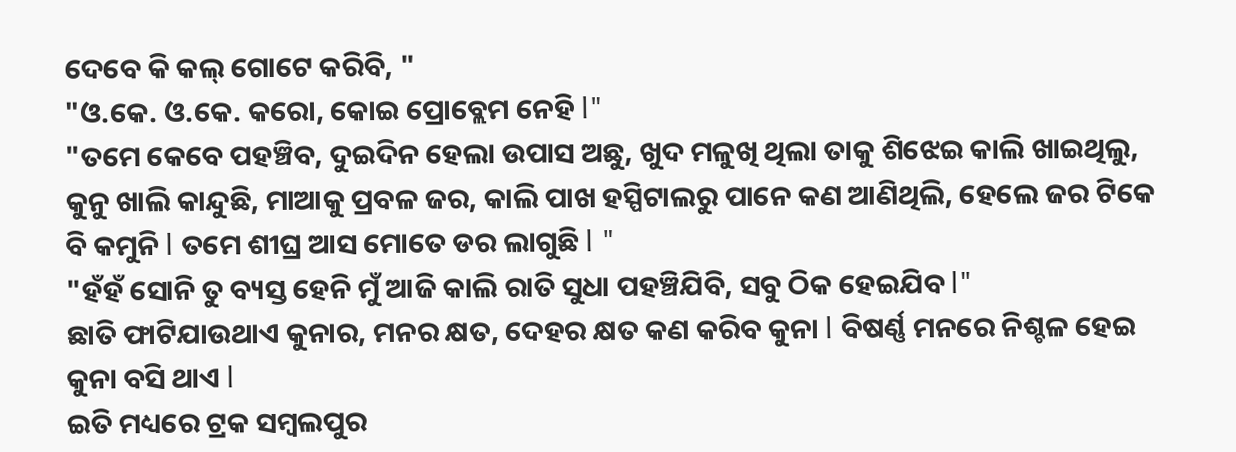ଦେବେ କି କଲ୍ ଗୋଟେ କରିବି, "
"ଓ.କେ. ଓ.କେ. କରୋ, କୋଇ ପ୍ରୋବ୍ଲେମ ନେହି l"
"ତମେ କେବେ ପହଞ୍ଚିବ, ଦୁଇଦିନ ହେଲା ଉପାସ ଅଛୁ, ଖୁଦ ମଳୁଖି ଥିଲା ତାକୁ ଶିଝେଇ କାଲି ଖାଇଥିଲୁ, କୁନୁ ଖାଲି କାନ୍ଦୁଛି, ମାଆକୁ ପ୍ରବଳ ଜର, କାଲି ପାଖ ହସ୍ପିଟାଲରୁ ପାନେ କଣ ଆଣିଥିଲି, ହେଲେ ଜର ଟିକେ ବି କମୁନି l ତମେ ଶୀଘ୍ର ଆସ ମୋତେ ଡର ଲାଗୁଛି l "
"ହଁହଁ ସୋନି ତୁ ବ୍ୟସ୍ତ ହେନି ମୁଁ ଆଜି କାଲି ରାତି ସୁଧା ପହଞ୍ଚିଯିବି, ସବୁ ଠିକ ହେଇଯିବ l"
ଛାତି ଫାଟିଯାଉଥାଏ କୁନାର, ମନର କ୍ଷତ, ଦେହର କ୍ଷତ କଣ କରିବ କୁନା l ବିଷର୍ଣ୍ଣ ମନରେ ନିଶ୍ଚଳ ହେଇ କୁନା ବସି ଥାଏ l
ଇତି ମଧ୍ୟରେ ଟ୍ରକ ସମ୍ବଲପୁର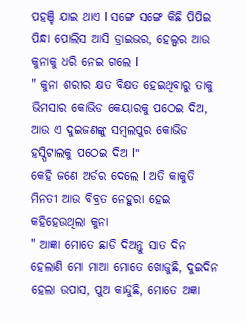ପହଞ୍ଚି ଯାଇ ଥାଏ l ସଙ୍ଗେ ସଙ୍ଗେ କିଛି ପିପିଇ ପିନ୍ଧା ପୋଲିସ ଆସି ଡ୍ରାଇଭର, ହେଲ୍ପର ଆଉ କୁନାକୁ ଧରି ନେଇ ଗଲେ l
" କୁନା ଶରୀର କ୍ଷତ ବିକ୍ଷତ ହେଇଥିବାରୁ ତାକୁ ଭିମସାର କୋଭିଡ କେୟାରକୁ ପଠେଇ ଦିଅ, ଆଉ ଏ ଦୁଇଜଣଙ୍କୁ ସମ୍ବଲପୁର କୋଭିଡ ହସ୍ପିଟାଲକୁ ପଠେଇ ଦିଅ l"
କେହି ଜଣେ ଅର୍ଡର ଦେଲେ l ଅତି କାକୁତି ମିନତୀ ଆଉ ବିବ୍ରତ ନେହୁରା ହେଇ କହିହେଉଥିଲା କୁନା
" ଆଜ୍ଞା ମୋତେ ଛାଡି ଦିଅନ୍ତୁ ସାତ ଦିନ ହେଲାଣି ମୋ ମାଆ ମୋତେ ଖୋଜୁଛି, ଦୁଇଦିନ ହେଲା ଉପାସ, ପୁଅ କାନ୍ଦୁଛି, ମୋତେ ଅଜ୍ଞା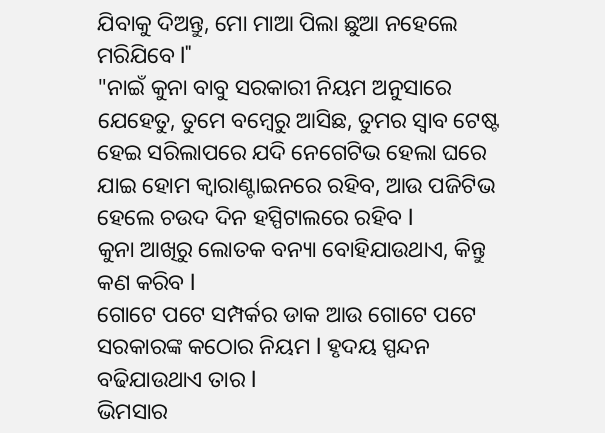ଯିବାକୁ ଦିଅନ୍ତୁ, ମୋ ମାଆ ପିଲା ଛୁଆ ନହେଲେ ମରିଯିବେ l"
"ନାଇଁ କୁନା ବାବୁ ସରକାରୀ ନିୟମ ଅନୁସାରେ ଯେହେତୁ, ତୁମେ ବମ୍ବେରୁ ଆସିଛ, ତୁମର ସ୍ୱାବ ଟେଷ୍ଟ ହେଇ ସରିଲାପରେ ଯଦି ନେଗେଟିଭ ହେଲା ଘରେ ଯାଇ ହୋମ କ୍ୱାରାଣ୍ଟାଇନରେ ରହିବ, ଆଉ ପଜିଟିଭ ହେଲେ ଚଉଦ ଦିନ ହସ୍ପିଟାଲରେ ରହିବ l
କୁନା ଆଖିରୁ ଲୋତକ ବନ୍ୟା ବୋହିଯାଉଥାଏ, କିନ୍ତୁ କଣ କରିବ l
ଗୋଟେ ପଟେ ସମ୍ପର୍କର ଡାକ ଆଉ ଗୋଟେ ପଟେ ସରକାରଙ୍କ କଠୋର ନିୟମ l ହୃଦୟ ସ୍ପନ୍ଦନ ବଢିଯାଉଥାଏ ତାର l
ଭିମସାର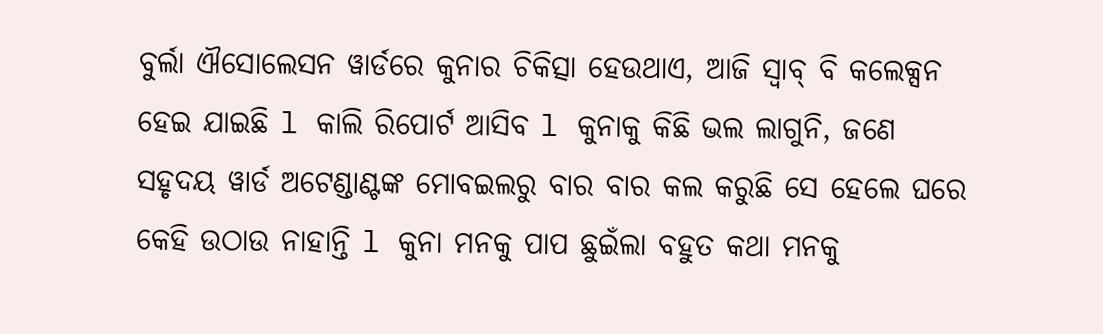ବୁର୍ଲା ଐସୋଲେସନ ୱାର୍ଡରେ କୁନାର ଚିକିତ୍ସା ହେଉଥାଏ, ଆଜି ସ୍ୱାବ୍ ବି କଲେକ୍ସନ ହେଇ ଯାଇଛି l କାଲି ରିପୋର୍ଟ ଆସିବ l କୁନାକୁ କିଛି ଭଲ ଲାଗୁନି, ଜଣେ ସହୃଦୟ ୱାର୍ଡ ଅଟେଣ୍ଡାଣ୍ଟଙ୍କ ମୋବଇଲରୁ ବାର ବାର କଲ କରୁଛି ସେ ହେଲେ ଘରେ କେହି ଉଠାଉ ନାହାନ୍ତି l କୁନା ମନକୁ ପାପ ଛୁଇଁଲା ବହୁତ କଥା ମନକୁ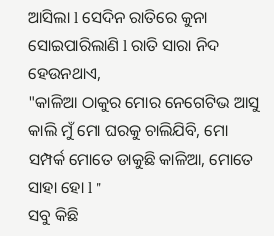ଆସିଲା l ସେଦିନ ରାତିରେ କୁନା ସୋଇପାରିଲାଣି l ରାତି ସାରା ନିଦ ହେଉନଥାଏ,
"କାଳିଆ ଠାକୁର ମୋର ନେଗେଟିଭ ଆସୁ କାଲି ମୁଁ ମୋ ଘରକୁ ଚାଲିଯିବି, ମୋ ସମ୍ପର୍କ ମୋତେ ଡାକୁଛି କାଳିଆ, ମୋତେ ସାହା ହୋ l "
ସବୁ କିଛି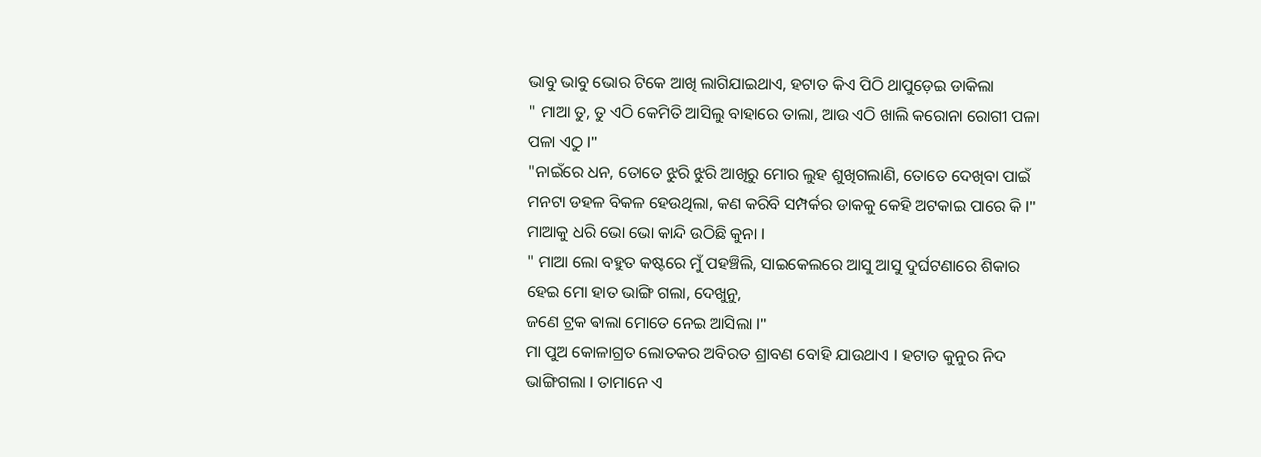ଭାବୁ ଭାବୁ ଭୋର ଟିକେ ଆଖି ଲାଗିଯାଇଥାଏ, ହଟାତ କିଏ ପିଠି ଥାପୁଡ଼େଇ ଡାକିଲା
" ମାଆ ତୁ, ତୁ ଏଠି କେମିତି ଆସିଲୁ ବାହାରେ ତାଲା, ଆଉ ଏଠି ଖାଲି କରୋନା ରୋଗୀ ପଳା ପଳା ଏଠୁ l"
"ନାଇଁରେ ଧନ, ତୋତେ ଝୁରି ଝୁରି ଆଖିରୁ ମୋର ଲୁହ ଶୁଖିଗଲାଣି, ତୋତେ ଦେଖିବା ପାଇଁ ମନଟା ଡହଳ ବିକଳ ହେଉଥିଲା, କଣ କରିବି ସମ୍ପର୍କର ଡାକକୁ କେହି ଅଟକାଇ ପାରେ କି l"
ମାଆକୁ ଧରି ଭୋ ଭୋ କାନ୍ଦି ଉଠିଛି କୁନା l
" ମାଆ ଲୋ ବହୁତ କଷ୍ଟରେ ମୁଁ ପହଞ୍ଚିଲି, ସାଇକେଲରେ ଆସୁ ଆସୁ ଦୁର୍ଘଟଣାରେ ଶିକାର ହେଇ ମୋ ହାତ ଭାଙ୍ଗି ଗଲା, ଦେଖୁନୁ,
ଜଣେ ଟ୍ରକ ଵାଲା ମୋତେ ନେଇ ଆସିଲା l"
ମା ପୁଅ କୋଳାଗ୍ରତ ଲୋତକର ଅବିରତ ଶ୍ରାବଣ ବୋହି ଯାଉଥାଏ l ହଟାତ କୁନୁର ନିଦ ଭାଙ୍ଗିଗଲା l ତାମାନେ ଏ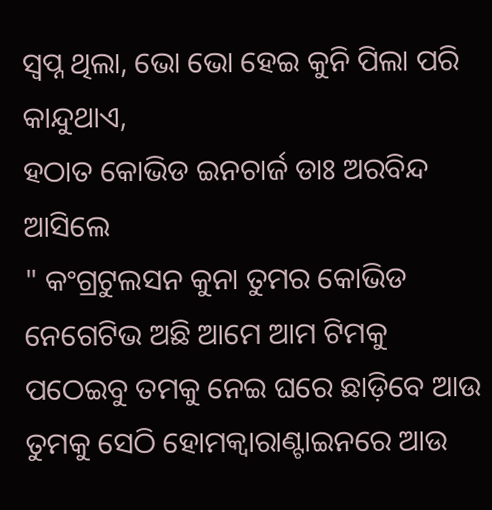ସ୍ବପ୍ନ ଥିଲା, ଭୋ ଭୋ ହେଇ କୁନି ପିଲା ପରି କାନ୍ଦୁଥାଏ,
ହଠାତ କୋଭିଡ ଇନଚାର୍ଜ ଡାଃ ଅରବିନ୍ଦ ଆସିଲେ
" କଂଗ୍ରଟୁଲସନ କୁନା ତୁମର କୋଭିଡ ନେଗେଟିଭ ଅଛି ଆମେ ଆମ ଟିମକୁ ପଠେଇବୁ ତମକୁ ନେଇ ଘରେ ଛାଡ଼ିବେ ଆଉ ତୁମକୁ ସେଠି ହୋମକ୍ଵାରାଣ୍ଟାଇନରେ ଆଉ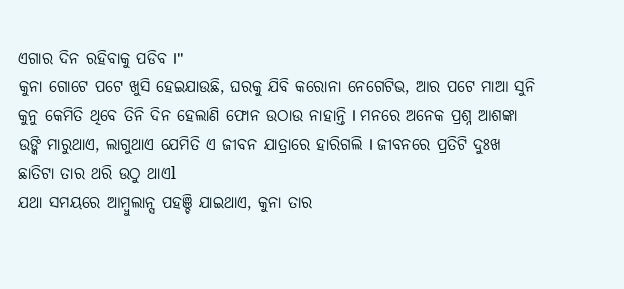ଏଗାର ଦିନ ରହିବାକୁ ପଡିବ l"
କୁନା ଗୋଟେ ପଟେ ଖୁସି ହେଇଯାଉଛି, ଘରକୁ ଯିବି କରୋନା ନେଗେଟିଭ, ଆର ପଟେ ମାଆ ସୁନି କୁନୁ କେମିତି ଥିବେ ତିନି ଦିନ ହେଲାଣି ଫୋନ ଉଠାଉ ନାହାନ୍ତି l ମନରେ ଅନେକ ପ୍ରଶ୍ନ ଆଶଙ୍କା ଉଙ୍କି ମାରୁଥାଏ, ଲାଗୁଥାଏ ଯେମିତି ଏ ଜୀବନ ଯାତ୍ରାରେ ହାରିଗଲି l ଜୀବନରେ ପ୍ରତିଟି ଦୁଃଖ ଛାତିଟା ତାର ଥରି ଉଠୁ ଥାଏl
ଯଥା ସମୟରେ ଆମ୍ବୁଲାନ୍ସ ପହଞ୍ଚି ଯାଇଥାଏ, କୁନା ତାର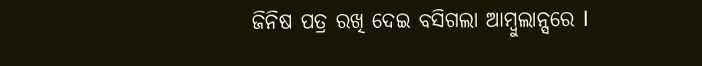ଜିନିଷ ପତ୍ର ରଖି ଦେଇ ବସିଗଲା ଆମ୍ବୁଲାନ୍ସରେ l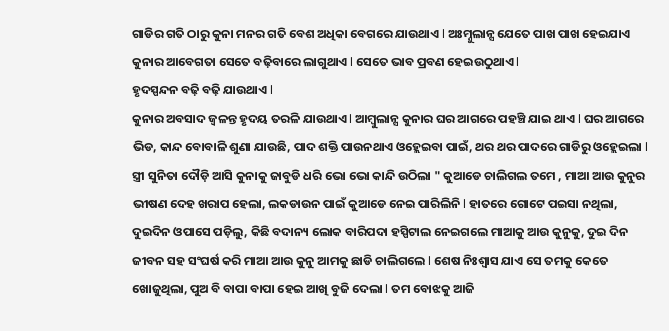ଗାଡିର ଗତି ଠାରୁ କୁନା ମନର ଗତି ବେଶ ଅଧିକା ବେଗରେ ଯାଉଥାଏ l ଅଃମ୍ନୁଲାନ୍ସ ଯେତେ ପାଖ ପାଖ ହେଇଯାଏ କୁନାର ଆବେଗତା ସେତେ ବଢ଼ିବାରେ ଲାଗୁଥାଏ l ସେତେ ଭାବ ପ୍ରବଣ ହେଇଉଠୁଥାଏ l
ହୃଦସ୍ପନ୍ଦନ ବଢ଼ି ବଢ଼ି ଯାଉଥାଏ l
କୁନାର ଅବସାଦ ଜ୍ୱଳନ୍ତ ହୃଦୟ ତରଳି ଯାଉଥାଏ l ଆମ୍ବୁଲାନ୍ସ କୁନାର ଘର ଆଗରେ ପହଞ୍ଚି ଯାଇ ଥାଏ l ଘର ଆଗରେ ଭିଡ, କାନ୍ଦ ବୋବାଳି ଶୁଣା ଯାଉଛି, ପାଦ ଶକ୍ତି ପାଉନଥାଏ ଓହ୍ଲେଇବା ପାଇଁ, ଥର ଥର ପାଦରେ ଗାଡିରୁ ଓହ୍ଲେଇଲା l
ସ୍ତ୍ରୀ ସୁନିତା ଦୌଡ଼ି ଆସି କୁନାକୁ ଜାବୁଡି ଧରି ଭୋ ଭୋ କାନ୍ଦି ଉଠିଲା " କୁଆଡେ ଚାଲିଗଲ ତମେ , ମାଆ ଆଉ କୁନୁର ଭୀଷଣ ଦେହ ଖରାପ ହେଲା, ଲକଡାଉନ ପାଇଁ କୁଆଡେ ନେଇ ପାରିଲିନି l ହାତରେ ଗୋଟେ ପଇସା ନଥିଲା, ଦୁଇଦିନ ଓପାସେ ପଡ଼ିଲୁ, କିଛି ବଦାନ୍ୟ ଲୋକ ବାରିପଦା ହସ୍ପିଟାଲ ନେଇଗଲେ ମାଆକୁ ଆଉ କୁନୁକୁ, ଦୁଇ ଦିନ ଜୀବନ ସହ ସଂଘର୍ଷ କରି ମାଆ ଆଉ କୁନୁ ଆମକୁ ଛାଡି ଚାଲିଗଲେ l ଶେଷ ନିଃଶ୍ୱାସ ଯାଏ ସେ ତମକୁ କେତେ ଖୋଜୁଥିଲା, ପୁଅ ବି ବାପା ବାପା ହେଇ ଆଖି ବୁଜି ଦେଲା l ତମ ବୋଝକୁ ଆଜି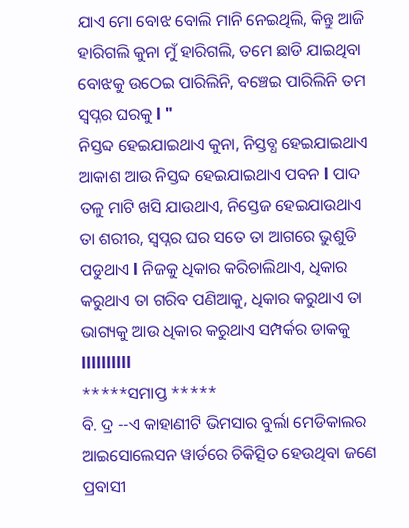ଯାଏ ମୋ ବୋଝ ବୋଲି ମାନି ନେଇଥିଲି, କିନ୍ତୁ ଆଜି ହାରିଗଲି କୁନା ମୁଁ ହାରିଗଲି, ତମେ ଛାଡି ଯାଇଥିବା ବୋଝକୁ ଉଠେଇ ପାରିଲିନି, ବଞ୍ଚେଇ ପାରିଲିନି ତମ ସ୍ବପ୍ନର ଘରକୁ l "
ନିସ୍ତବ୍ଦ ହେଇଯାଇଥାଏ କୁନା, ନିସ୍ତବ୍ଧ ହେଇଯାଇଥାଏ ଆକାଶ ଆଉ ନିସ୍ତବ୍ଦ ହେଇଯାଇଥାଏ ପବନ l ପାଦ ତଳୁ ମାଟି ଖସି ଯାଉଥାଏ, ନିସ୍ତେଜ ହେଇଯାଉଥାଏ ତା ଶରୀର, ସ୍ବପ୍ନର ଘର ସତେ ତା ଆଗରେ ଭୁଶୁଡି ପଡୁଥାଏ l ନିଜକୁ ଧିକାର କରିଚାଲିଥାଏ, ଧିକାର କରୁଥାଏ ତା ଗରିବ ପଣିଆକୁ, ଧିକାର କରୁଥାଏ ତା ଭାଗ୍ୟକୁ ଆଉ ଧିକାର କରୁଥାଏ ସମ୍ପର୍କର ଡାକକୁ llllllllll
*****ସମାପ୍ତ *****
ବି. ଦ୍ର --ଏ କାହାଣୀଟି ଭିମସାର ବୁର୍ଲା ମେଡିକାଲର ଆଇସୋଲେସନ ୱାର୍ଡରେ ଚିକିତ୍ସିତ ହେଉଥିବା ଜଣେ ପ୍ରବାସୀ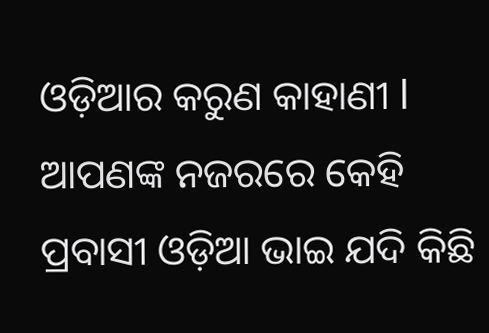ଓଡ଼ିଆର କରୁଣ କାହାଣୀ l
ଆପଣଙ୍କ ନଜରରେ କେହି ପ୍ରବାସୀ ଓଡ଼ିଆ ଭାଇ ଯଦି କିଛି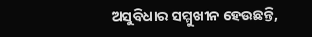ଅସୁବିଧାର ସମ୍ମୁଖୀନ ହେଉଛନ୍ତି,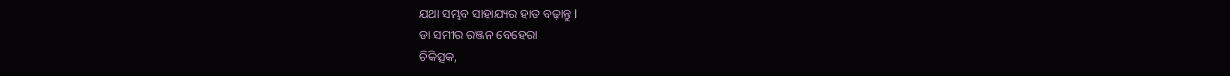ଯଥା ସମ୍ଭବ ସାହାଯ୍ୟର ହାତ ବଢ଼ାନ୍ତୁ l
ଡା ସମୀର ରଞ୍ଜନ ବେହେରା
ଚିକିତ୍ସକ,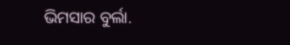ଭିମସାର ବୁର୍ଲା.